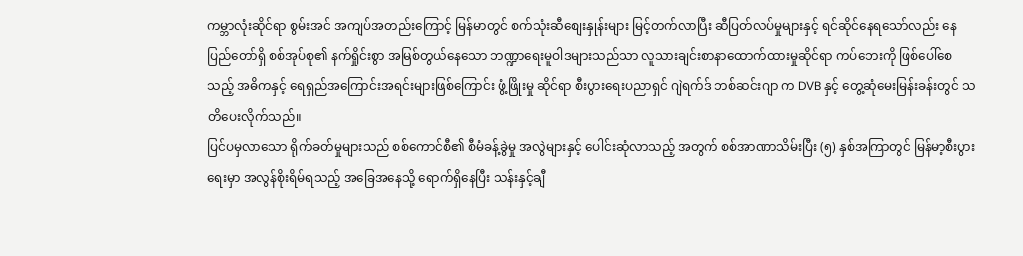ကမ္ဘာလုံးဆိုင်ရာ စွမ်းအင် အကျပ်အတည်းကြောင့် မြန်မာတွင် စက်သုံးဆီစျေးနှုန်းများ မြင့်တက်လာပြီး ဆီပြတ်လပ်မှုများနှင့် ရင်ဆိုင်နေရသော်လည်း နေပြည်တော်ရှိ စစ်အုပ်စု၏ နက်ရှိုင်းစွာ အမြစ်တွယ်နေသော ဘဏ္ဍာရေးမူဝါဒများသည်သာ လူသားချင်းစာနာထောက်ထားမှုဆိုင်ရာ ကပ်ဘေးကို ဖြစ်ပေါ်စေသည့် အဓိကနှင့် ရေရှည်အကြောင်းအရင်းများဖြစ်ကြောင်း ဖွံ့ဖြိုးမှု ဆိုင်ရာ စီးပွားရေးပညာရှင် ဂျဲရက်ဒ် ဘစ်ဆင်းဂျာ က DVB နှင့် တွေ့ဆုံမေးမြန်းခန်းတွင် သတိပေးလိုက်သည်။
ပြင်ပမှလာသော ရိုက်ခတ်မှုများသည် စစ်ကောင်စီ၏ စီမံခန့်ခွဲမှု အလွဲများနှင့် ပေါင်းဆုံလာသည့် အတွက် စစ်အာဏာသိမ်းပြီး (၅) နှစ်အကြာတွင် မြန်မာ့စီးပွားရေးမှာ အလွန်စိုးရိမ်ရသည့် အခြေအနေသို့ ရောက်ရှိနေပြီး သန်းနှင့်ချီ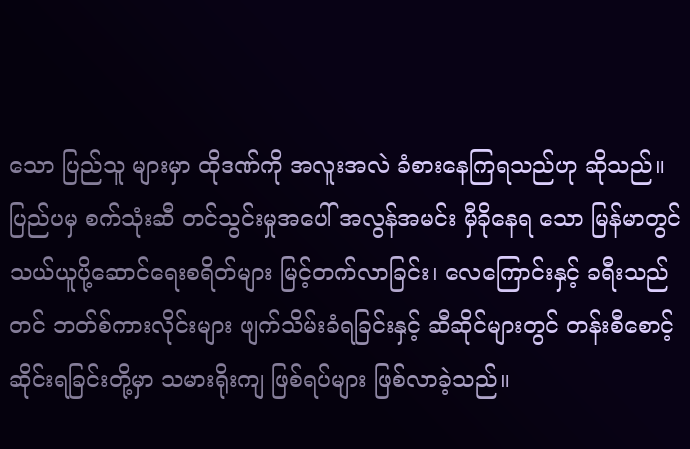သော ပြည်သူ များမှာ ထိုဒဏ်ကို အလူးအလဲ ခံစားနေကြရသည်ဟု ဆိုသည်။
ပြည်ပမှ စက်သုံးဆီ တင်သွင်းမှုအပေါ် အလွန်အမင်း မှီခိုနေရ သော မြန်မာတွင် သယ်ယူပို့ဆောင်ရေးစရိတ်များ မြင့်တက်လာခြင်း၊ လေကြောင်းနှင့် ခရီးသည်တင် ဘတ်စ်ကားလိုင်းများ ဖျက်သိမ်းခံရခြင်းနှင့် ဆီဆိုင်များတွင် တန်းစီစောင့်ဆိုင်းရခြင်းတို့မှာ သမားရိုးကျ ဖြစ်ရပ်များ ဖြစ်လာခဲ့သည်။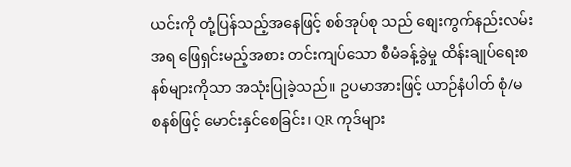ယင်းကို တုံ့ပြန်သည့်အနေဖြင့် စစ်အုပ်စု သည် စျေးကွက်နည်းလမ်းအရ ဖြေရှင်းမည့်အစား တင်းကျပ်သော စီမံခန့်ခွဲမှု ထိန်းချုပ်ရေးစနစ်များကိုသာ အသုံးပြုခဲ့သည်။ ဥပမာအားဖြင့် ယာဉ်နံပါတ် စုံ/မ စနစ်ဖြင့် မောင်းနှင်စေခြင်း၊ QR ကုဒ်များ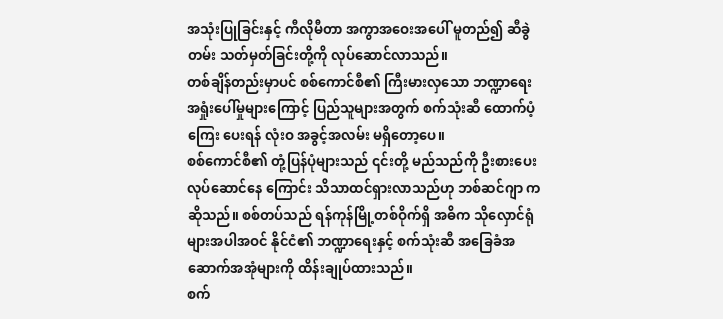အသုံးပြုခြင်းနှင့် ကီလိုမီတာ အကွာအဝေးအပေါ် မူတည်၍ ဆီခွဲတမ်း သတ်မှတ်ခြင်းတို့ကို လုပ်ဆောင်လာသည်။
တစ်ချိန်တည်းမှာပင် စစ်ကောင်စီ၏ ကြီးမားလှသော ဘဏ္ဍာရေး အရှုံးပေါ်မှုများကြောင့် ပြည်သူများအတွက် စက်သုံးဆီ ထောက်ပံ့ကြေး ပေးရန် လုံးဝ အခွင့်အလမ်း မရှိတော့ပေ။
စစ်ကောင်စီ၏ တုံ့ပြန်ပုံများသည် ၎င်းတို့ မည်သည်ကို ဦးစားပေး လုပ်ဆောင်နေ ကြောင်း သိသာထင်ရှားလာသည်ဟု ဘစ်ဆင်ဂျာ က ဆိုသည်။ စစ်တပ်သည် ရန်ကုန်မြို့တစ်ဝိုက်ရှိ အဓိက သိုလှောင်ရုံများအပါအဝင် နိုင်ငံ၏ ဘဏ္ဍာရေးနှင့် စက်သုံးဆီ အခြေခံအဆောက်အအုံများကို ထိန်းချုပ်ထားသည်။
စက်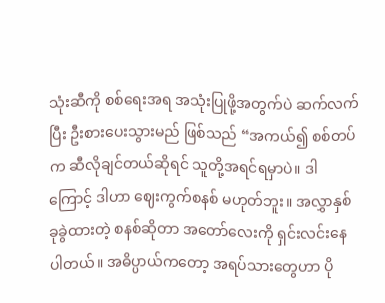သုံးဆီကို စစ်ရေးအရ အသုံးပြုဖို့အတွက်ပဲ ဆက်လက်ပြီး ဦးစားပေးသွားမည် ဖြစ်သည် “အကယ်၍ စစ်တပ်က ဆီလိုချင်တယ်ဆိုရင် သူတို့အရင်ရမှာပဲ။ ဒါကြောင့် ဒါဟာ ဈေးကွက်စနစ် မဟုတ်ဘူး။ အလွှာနှစ်ခုခွဲထားတဲ့ စနစ်ဆိုတာ အတော်လေးကို ရှင်းလင်းနေပါတယ်။ အဓိပ္ပာယ်ကတော့ အရပ်သားတွေဟာ ပို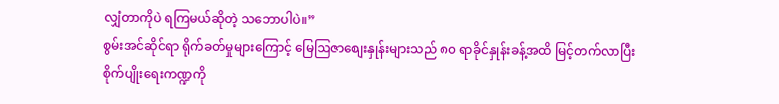လျှံတာကိုပဲ ရကြမယ်ဆိုတဲ့ သဘောပါပဲ။”
စွမ်းအင်ဆိုင်ရာ ရိုက်ခတ်မှုများကြောင့် မြေဩဇာစျေးနှုန်းများသည် ၈၀ ရာခိုင်နှုန်းခန့်အထိ မြင့်တက်လာပြီး စိုက်ပျိုးရေးကဏ္ဍကို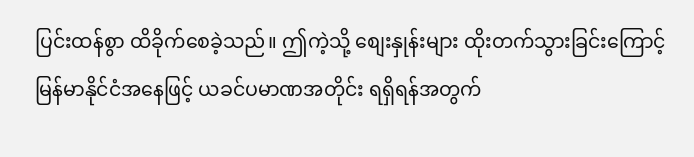ပြင်းထန်စွာ ထိခိုက်စေခဲ့သည်။ ဤကဲ့သို့ စျေးနှုန်းများ ထိုးတက်သွားခြင်းကြောင့် မြန်မာနိုင်ငံအနေဖြင့် ယခင်ပမာဏအတိုင်း ရရှိရန်အတွက်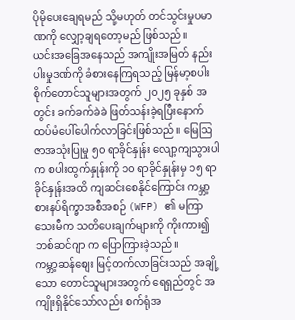ပိုမိုပေးချေရမည် သို့မဟုတ် တင်သွင်းမှုပမာဏကို လျှော့ချရတော့မည် ဖြစ်သည်။
ယင်းအခြေအနေသည် အကျိုးအမြတ် နည်းပါးမှုဒဏ်ကို ခံစားနေကြရသည့် မြန်မာ့စပါးစိုက်တောင်သူများအတွက် ၂၀၂၅ ခုနှစ် အတွင်း ခက်ခက်ခဲခဲ ဖြတ်သန်းခဲ့ရပြီးနောက် ထပ်မံပေါ်ပေါက်လာခြင်းဖြစ်သည်။ မြေဩဇာအသုံးပြုမှု ၅၀ ရာခိုင်နှုန်း လျော့ကျသွားပါက စပါးထွက်နှုန်းကို ၁၀ ရာခိုင်နှုန်းမှ ၁၅ ရာခိုင်နှုန်းအထိ ကျဆင်းစေနိုင်ကြောင်း ကမ္ဘာ့စားနပ်ရိက္ခာအစီအစဉ် (WFP) ၏ မကြာသေးမီက သတိပေးချက်များကို ကိုးကား၍ ဘစ်ဆင်ဂျာ က ပြောကြားခဲ့သည်။
ကမ္ဘာ့ဆန်စျေး မြင့်တက်လာခြင်းသည် အချို့သော တောင်သူများအတွက် ရေရှည်တွင် အကျိုးရှိနိုင်သော်လည်း စက်ရုံအ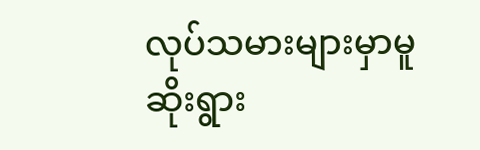လုပ်သမားများမှာမူ ဆိုးရွား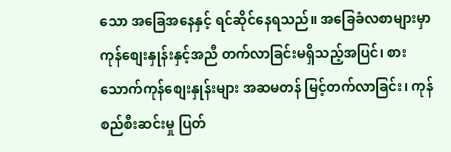သော အခြေအနေနှင့် ရင်ဆိုင်နေရသည်။ အခြေခံလစာများမှာ ကုန်စျေးနှုန်းနှင့်အညီ တက်လာခြင်းမရှိသည့်အပြင်၊ စားသောက်ကုန်စျေးနှုန်းများ အဆမတန် မြင့်တက်လာခြင်း၊ ကုန်စည်စီးဆင်းမှု ပြတ်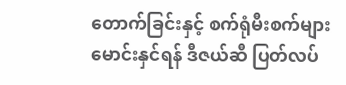တောက်ခြင်းနှင့် စက်ရုံမီးစက်များမောင်းနှင်ရန် ဒီဇယ်ဆီ ပြတ်လပ်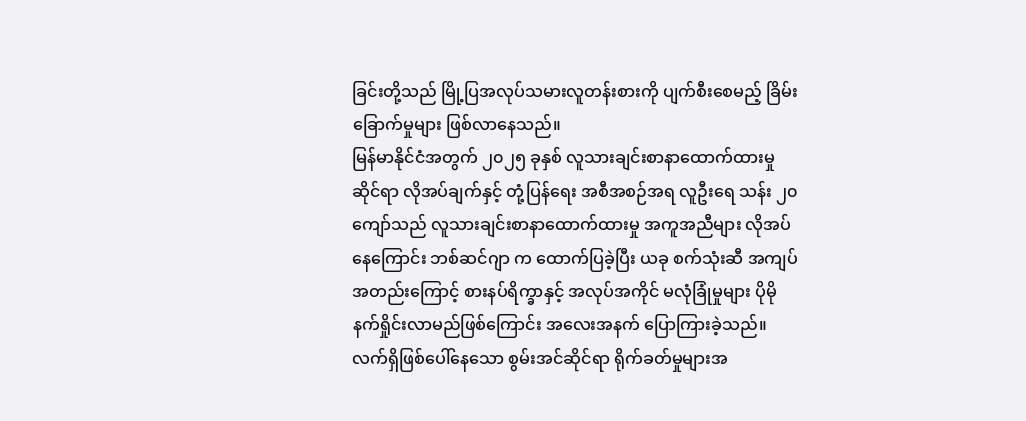ခြင်းတို့သည် မြို့ပြအလုပ်သမားလူတန်းစားကို ပျက်စီးစေမည့် ခြိမ်းခြောက်မှုများ ဖြစ်လာနေသည်။
မြန်မာနိုင်ငံအတွက် ၂၀၂၅ ခုနှစ် လူသားချင်းစာနာထောက်ထားမှုဆိုင်ရာ လိုအပ်ချက်နှင့် တုံ့ပြန်ရေး အစီအစဉ်အရ လူဦးရေ သန်း ၂၀ ကျော်သည် လူသားချင်းစာနာထောက်ထားမှု အကူအညီများ လိုအပ်နေကြောင်း ဘစ်ဆင်ဂျာ က ထောက်ပြခဲ့ပြီး ယခု စက်သုံးဆီ အကျပ်အတည်းကြောင့် စားနပ်ရိက္ခာနှင့် အလုပ်အကိုင် မလုံခြုံမှုများ ပိုမိုနက်ရှိုင်းလာမည်ဖြစ်ကြောင်း အလေးအနက် ပြောကြားခဲ့သည်။
လက်ရှိဖြစ်ပေါ်နေသော စွမ်းအင်ဆိုင်ရာ ရိုက်ခတ်မှုများအ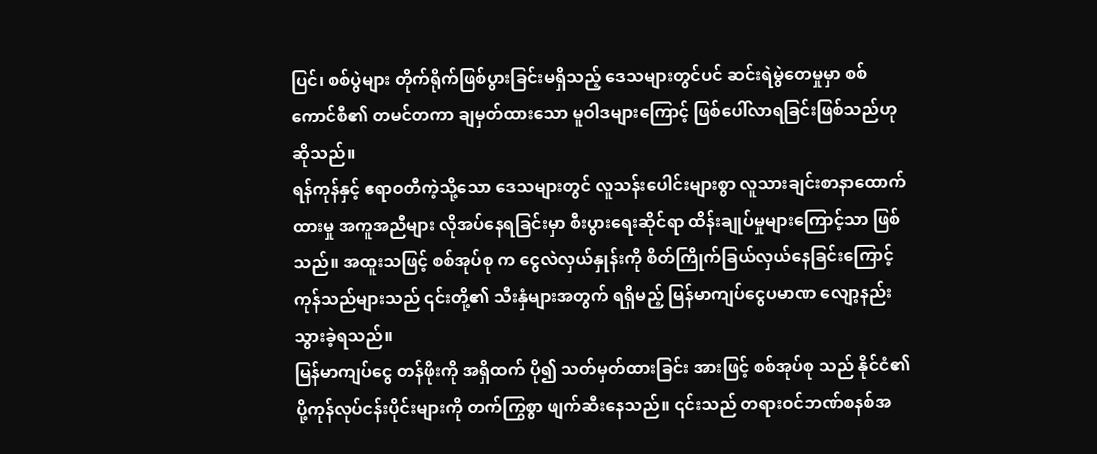ပြင်၊ စစ်ပွဲများ တိုက်ရိုက်ဖြစ်ပွားခြင်းမရှိသည့် ဒေသများတွင်ပင် ဆင်းရဲမွဲတေမှုမှာ စစ်ကောင်စီ၏ တမင်တကာ ချမှတ်ထားသော မူဝါဒများကြောင့် ဖြစ်ပေါ်လာရခြင်းဖြစ်သည်ဟု ဆိုသည်။
ရန်ကုန်နှင့် ဧရာဝတီကဲ့သို့သော ဒေသများတွင် လူသန်းပေါင်းများစွာ လူသားချင်းစာနာထောက်ထားမှု အကူအညီများ လိုအပ်နေရခြင်းမှာ စီးပွားရေးဆိုင်ရာ ထိန်းချုပ်မှုများကြောင့်သာ ဖြစ်သည်။ အထူးသဖြင့် စစ်အုပ်စု က ငွေလဲလှယ်နှုန်းကို စိတ်ကြိုက်ခြယ်လှယ်နေခြင်းကြောင့် ကုန်သည်များသည် ၎င်းတို့၏ သီးနှံများအတွက် ရရှိမည့် မြန်မာကျပ်ငွေပမာဏ လျော့နည်းသွားခဲ့ရသည်။
မြန်မာကျပ်ငွေ တန်ဖိုးကို အရှိထက် ပို၍ သတ်မှတ်ထားခြင်း အားဖြင့် စစ်အုပ်စု သည် နိုင်ငံ၏ ပို့ကုန်လုပ်ငန်းပိုင်းများကို တက်ကြွစွာ ဖျက်ဆီးနေသည်။ ၎င်းသည် တရားဝင်ဘဏ်စနစ်အ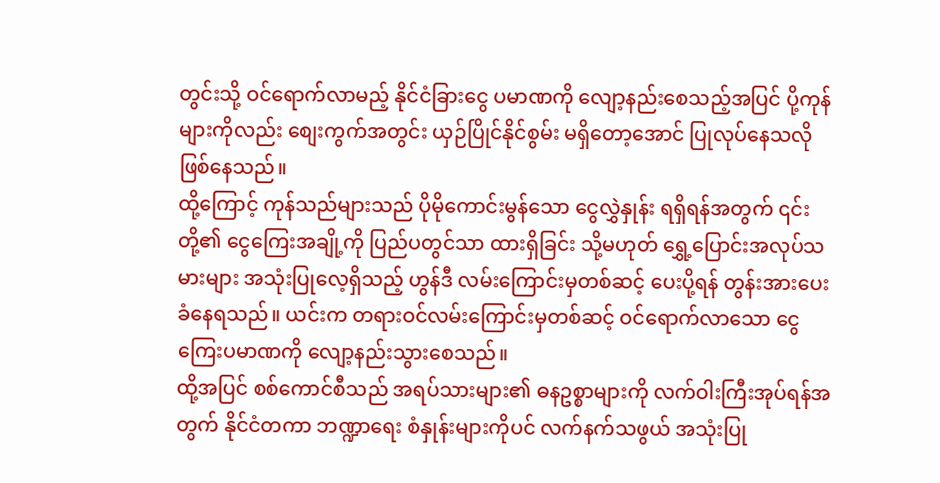တွင်းသို့ ဝင်ရောက်လာမည့် နိုင်ငံခြားငွေ ပမာဏကို လျော့နည်းစေသည့်အပြင် ပို့ကုန်များကိုလည်း စျေးကွက်အတွင်း ယှဉ်ပြိုင်နိုင်စွမ်း မရှိတော့အောင် ပြုလုပ်နေသလို ဖြစ်နေသည်။
ထို့ကြောင့် ကုန်သည်များသည် ပိုမိုကောင်းမွန်သော ငွေလွှဲနှုန်း ရရှိရန်အတွက် ၎င်းတို့၏ ငွေကြေးအချို့ကို ပြည်ပတွင်သာ ထားရှိခြင်း သို့မဟုတ် ရွှေ့ပြောင်းအလုပ်သမားများ အသုံးပြုလေ့ရှိသည့် ဟွန်ဒီ လမ်းကြောင်းမှတစ်ဆင့် ပေးပို့ရန် တွန်းအားပေးခံနေရသည်။ ယင်းက တရားဝင်လမ်းကြောင်းမှတစ်ဆင့် ဝင်ရောက်လာသော ငွေကြေးပမာဏကို လျော့နည်းသွားစေသည်။
ထို့အပြင် စစ်ကောင်စီသည် အရပ်သားများ၏ ဓနဥစ္စာများကို လက်ဝါးကြီးအုပ်ရန်အတွက် နိုင်ငံတကာ ဘဏ္ဍာရေး စံနှုန်းများကိုပင် လက်နက်သဖွယ် အသုံးပြု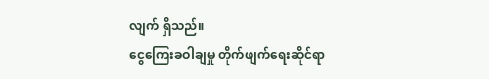လျက် ရှိသည်။
ငွေကြေးခဝါချမှု တိုက်ဖျက်ရေးဆိုင်ရာ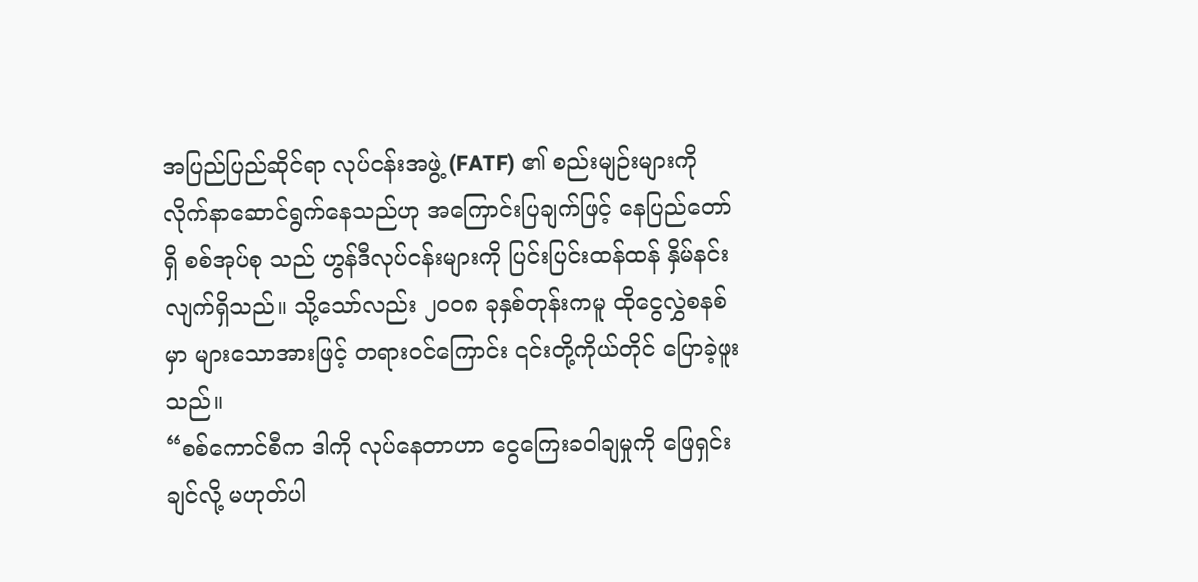အပြည်ပြည်ဆိုင်ရာ လုပ်ငန်းအဖွဲ့ (FATF) ၏ စည်းမျဉ်းများကို လိုက်နာဆောင်ရွက်နေသည်ဟု အကြောင်းပြချက်ဖြင့် နေပြည်တော် ရှိ စစ်အုပ်စု သည် ဟွန်ဒီလုပ်ငန်းများကို ပြင်းပြင်းထန်ထန် နှိမ်နင်းလျက်ရှိသည်။ သို့သော်လည်း ၂၀၀၈ ခုနှစ်တုန်းကမူ ထိုငွေလွှဲစနစ်မှာ များသောအားဖြင့် တရားဝင်ကြောင်း ၎င်းတို့ကိုယ်တိုင် ပြောခဲ့ဖူးသည်။
“စစ်ကောင်စီက ဒါကို လုပ်နေတာဟာ ငွေကြေးခဝါချမှုကို ဖြေရှင်းချင်လို့ မဟုတ်ပါ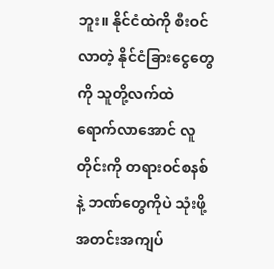ဘူး။ နိုင်ငံထဲကို စီးဝင်လာတဲ့ နိုင်ငံခြားငွေတွေကို သူတို့လက်ထဲ ရောက်လာအောင် လူတိုင်းကို တရားဝင်စနစ်နဲ့ ဘဏ်တွေကိုပဲ သုံးဖို့ အတင်းအကျပ်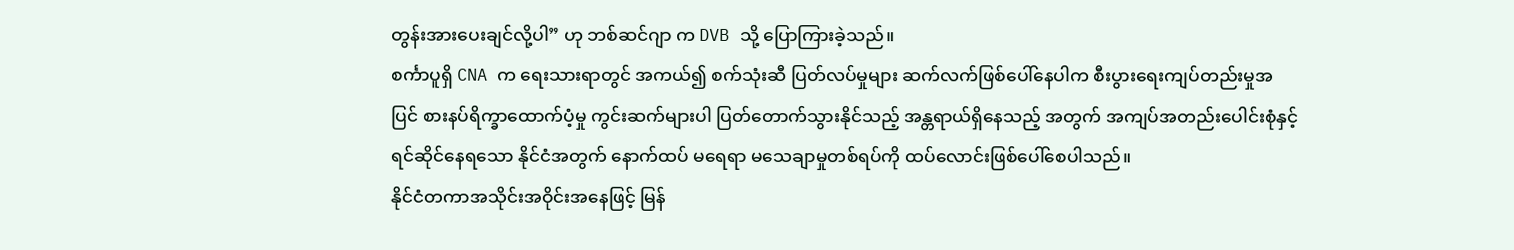တွန်းအားပေးချင်လို့ပါ” ဟု ဘစ်ဆင်ဂျာ က DVB သို့ ပြောကြားခဲ့သည်။
စင်္ကာပူရှိ CNA က ရေးသားရာတွင် အကယ်၍ စက်သုံးဆီ ပြတ်လပ်မှုများ ဆက်လက်ဖြစ်ပေါ်နေပါက စီးပွားရေးကျပ်တည်းမှုအပြင် စားနပ်ရိက္ခာထောက်ပံ့မှု ကွင်းဆက်များပါ ပြတ်တောက်သွားနိုင်သည့် အန္တရာယ်ရှိနေသည့် အတွက် အကျပ်အတည်းပေါင်းစုံနှင့် ရင်ဆိုင်နေရသော နိုင်ငံအတွက် နောက်ထပ် မရေရာ မသေချာမှုတစ်ရပ်ကို ထပ်လောင်းဖြစ်ပေါ်စေပါသည်။
နိုင်ငံတကာအသိုင်းအဝိုင်းအနေဖြင့် မြန်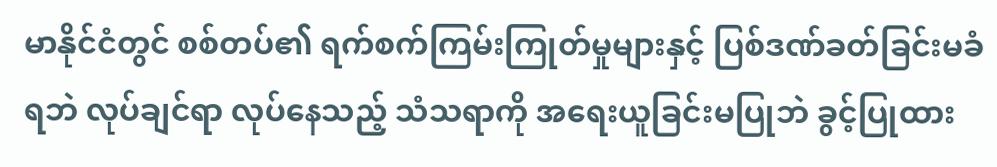မာနိုင်ငံတွင် စစ်တပ်၏ ရက်စက်ကြမ်းကြုတ်မှုများနှင့် ပြစ်ဒဏ်ခတ်ခြင်းမခံရဘဲ လုပ်ချင်ရာ လုပ်နေသည့် သံသရာကို အရေးယူခြင်းမပြုဘဲ ခွင့်ပြုထား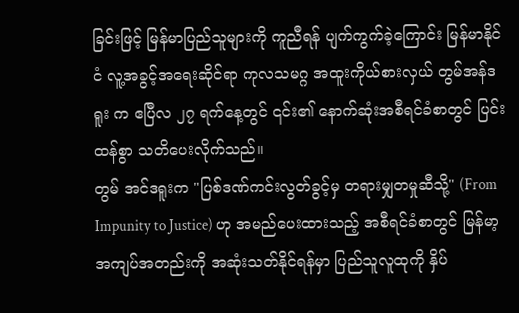ခြင်းဖြင့် မြန်မာပြည်သူများကို ကူညီရန် ပျက်ကွက်ခဲ့ကြောင်း မြန်မာနိုင်ငံ လူ့အခွင့်အရေးဆိုင်ရာ ကုလသမဂ္ဂ အထူးကိုယ်စားလှယ် တွမ်အန်ဒရူး က ဧပြီလ ၂၇ ရက်နေ့တွင် ၎င်း၏ နောက်ဆုံးအစီရင်ခံစာတွင် ပြင်းထန်စွာ သတိပေးလိုက်သည်။
တွမ် အင်ဒရူးက "ပြစ်ဒဏ်ကင်းလွတ်ခွင့်မှ တရားမျှတမှုဆီသို့" (From Impunity to Justice) ဟု အမည်ပေးထားသည့် အစီရင်ခံစာတွင် မြန်မာ့အကျပ်အတည်းကို အဆုံးသတ်နိုင်ရန်မှာ ပြည်သူလူထုကို နှိပ်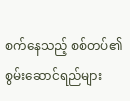စက်နေသည့် စစ်တပ်၏ စွမ်းဆောင်ရည်များ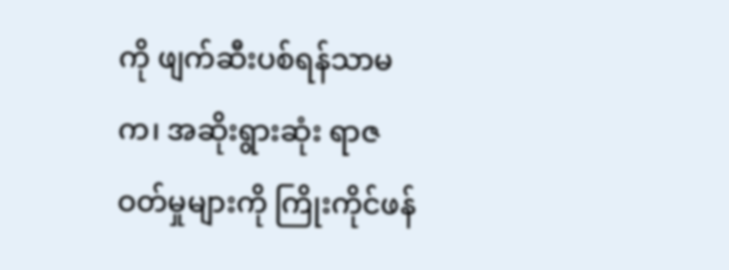ကို ဖျက်ဆီးပစ်ရန်သာမက၊ အဆိုးရွားဆုံး ရာဇဝတ်မှုများကို ကြိုးကိုင်ဖန်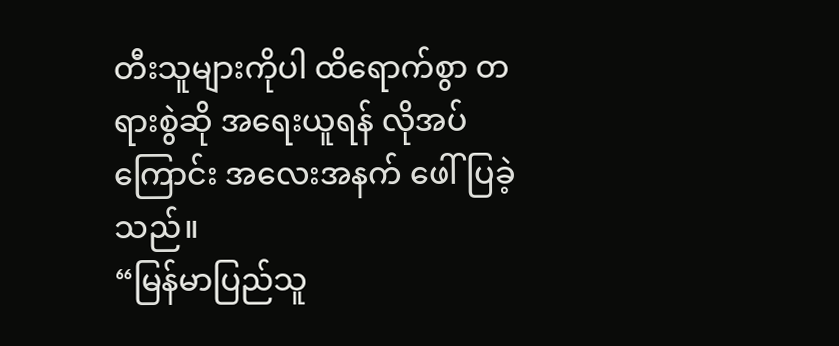တီးသူများကိုပါ ထိရောက်စွာ တရားစွဲဆို အရေးယူရန် လိုအပ်ကြောင်း အလေးအနက် ဖေါ်ပြခဲ့သည်။
“မြန်မာပြည်သူ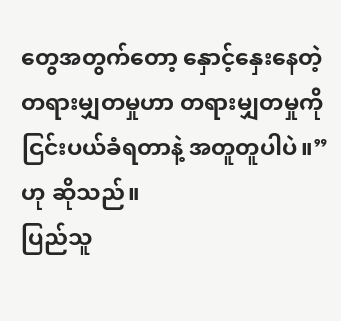တွေအတွက်တော့ နှောင့်နှေးနေတဲ့ တရားမျှတမှုဟာ တရားမျှတမှုကို ငြင်းပယ်ခံရတာနဲ့ အတူတူပါပဲ။” ဟု ဆိုသည်။
ပြည်သူ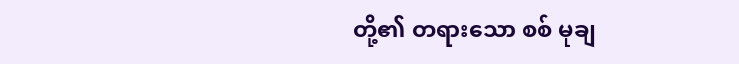တို့၏ တရားသော စစ် မုချ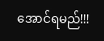အောင်ရမည်!!!